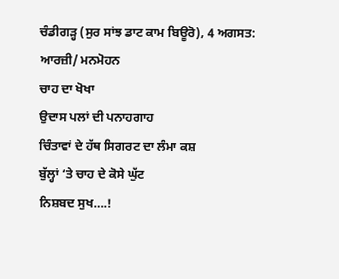ਚੰਡੀਗੜ੍ਹ (ਸੁਰ ਸਾਂਝ ਡਾਟ ਕਾਮ ਬਿਊਰੋ), 4 ਅਗਸਤ:
ਆਰਜ਼ੀ/ ਮਨਮੋਹਨ
ਚਾਹ ਦਾ ਖੋਖਾ
ਉਦਾਸ ਪਲਾਂ ਦੀ ਪਨਾਹਗਾਹ
ਚਿੰਤਾਵਾਂ ਦੇ ਹੱਥ ਸਿਗਰਟ ਦਾ ਲੰਮਾ ਕਸ਼
ਬੁੱਲ੍ਹਾਂ ‘ਤੇ ਚਾਹ ਦੇ ਕੋਸੇ ਘੁੱਟ
ਨਿਸ਼ਬਦ ਸੁਖ….!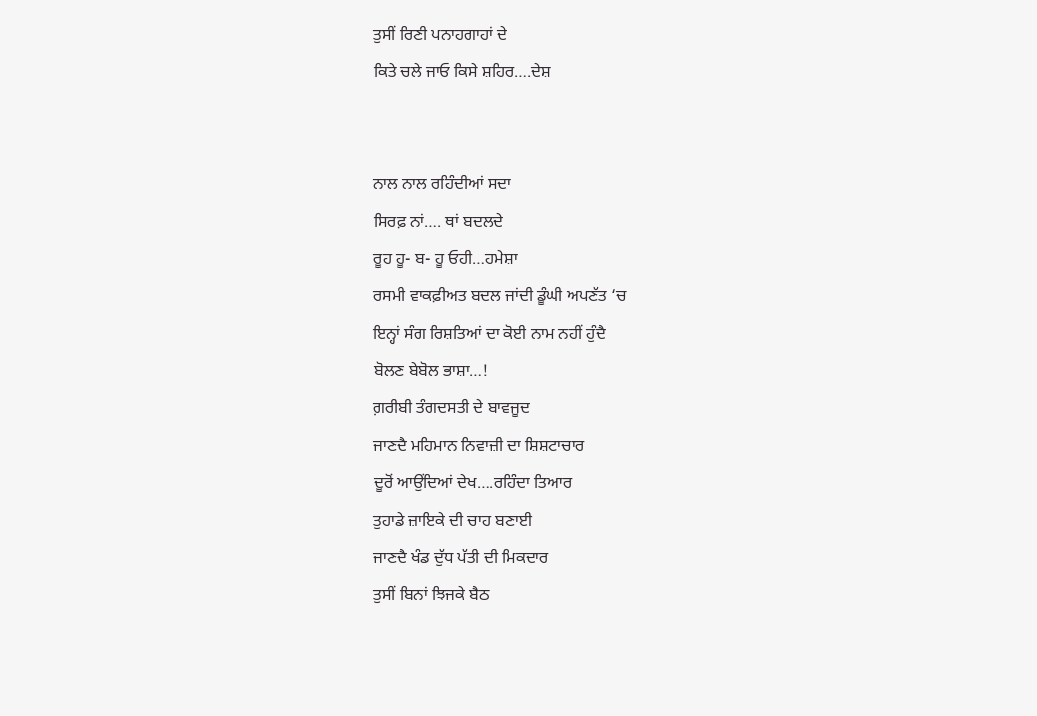ਤੁਸੀਂ ਰਿਣੀ ਪਨਾਹਗਾਹਾਂ ਦੇ
ਕਿਤੇ ਚਲੇ ਜਾਓ ਕਿਸੇ ਸ਼ਹਿਰ….ਦੇਸ਼


ਨਾਲ ਨਾਲ ਰਹਿੰਦੀਆਂ ਸਦਾ
ਸਿਰਫ਼ ਨਾਂ…. ਥਾਂ ਬਦਲਦੇ
ਰੂਹ ਹੂ- ਬ- ਹੂ ਓਹੀ…ਹਮੇਸ਼ਾ
ਰਸਮੀ ਵਾਕਫ਼ੀਅਤ ਬਦਲ ਜਾਂਦੀ ਡੂੰਘੀ ਅਪਣੱਤ ‘ਚ
ਇਨ੍ਹਾਂ ਸੰਗ ਰਿਸ਼ਤਿਆਂ ਦਾ ਕੋਈ ਨਾਮ ਨਹੀਂ ਹੁੰਦੈ
ਬੋਲਣ ਬੇਬੋਲ ਭਾਸ਼ਾ…!
ਗ਼ਰੀਬੀ ਤੰਗਦਸਤੀ ਦੇ ਬਾਵਜੂਦ
ਜਾਣਦੈ ਮਹਿਮਾਨ ਨਿਵਾਜ਼ੀ ਦਾ ਸ਼ਿਸ਼ਟਾਚਾਰ
ਦੂਰੋਂ ਆਉਂਦਿਆਂ ਦੇਖ….ਰਹਿੰਦਾ ਤਿਆਰ
ਤੁਹਾਡੇ ਜ਼ਾਇਕੇ ਦੀ ਚਾਹ ਬਣਾਈ
ਜਾਣਦੈ ਖੰਡ ਦੁੱਧ ਪੱਤੀ ਦੀ ਮਿਕਦਾਰ
ਤੁਸੀਂ ਬਿਨਾਂ ਝਿਜਕੇ ਬੈਠ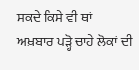ਸਕਦੇ ਕਿਸੇ ਵੀ ਥਾਂ
ਅਖ਼ਬਾਰ ਪੜ੍ਹੋ ਚਾਹੇ ਲੋਕਾਂ ਦੀ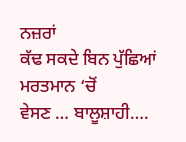ਨਜ਼ਰਾਂ
ਕੱਢ ਸਕਦੇ ਬਿਨ ਪੁੱਛਿਆਂ ਮਰਤਮਾਨ ‘ਚੋਂ
ਵੇਸਣ … ਬਾਲੂਸ਼ਾਹੀ….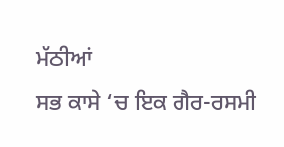ਮੱਠੀਆਂ
ਸਭ ਕਾਸੇ ‘ਚ ਇਕ ਗੈਰ-ਰਸਮੀ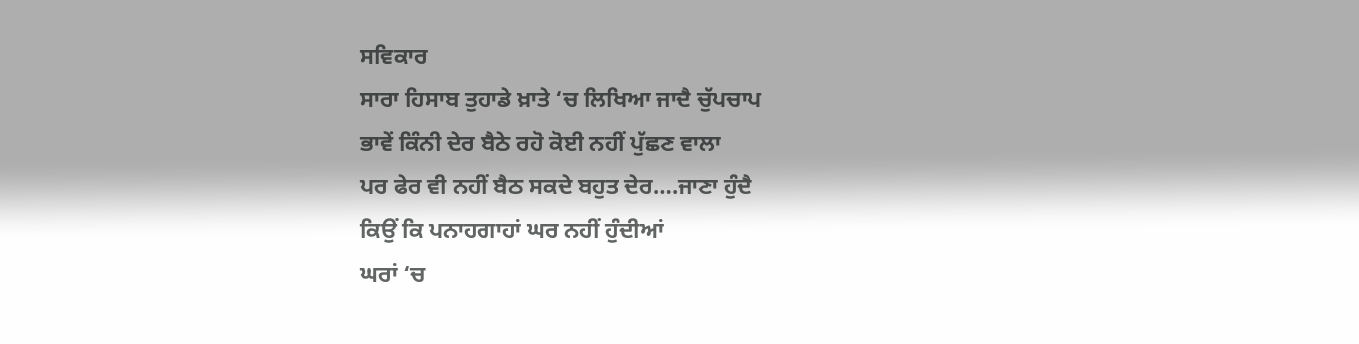ਸਵਿਕਾਰ
ਸਾਰਾ ਹਿਸਾਬ ਤੁਹਾਡੇ ਖ਼ਾਤੇ ‘ਚ ਲਿਖਿਆ ਜਾਦੈ ਚੁੱਪਚਾਪ
ਭਾਵੇਂ ਕਿੰਨੀ ਦੇਰ ਬੈਠੇ ਰਹੋ ਕੋਈ ਨਹੀਂ ਪੁੱਛਣ ਵਾਲਾ
ਪਰ ਫੇਰ ਵੀ ਨਹੀਂ ਬੈਠ ਸਕਦੇ ਬਹੁਤ ਦੇਰ….ਜਾਣਾ ਹੁੰਦੈ
ਕਿਉਂ ਕਿ ਪਨਾਹਗਾਹਾਂ ਘਰ ਨਹੀਂ ਹੁੰਦੀਆਂ
ਘਰਾਂ ‘ਚ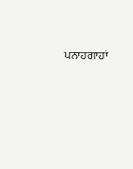ਪਨਾਹਗਾਹਾਂ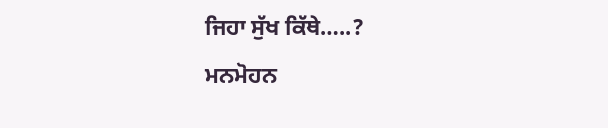ਜਿਹਾ ਸੁੱਖ ਕਿੱਥੇ…..?
ਮਨਮੋਹਨ